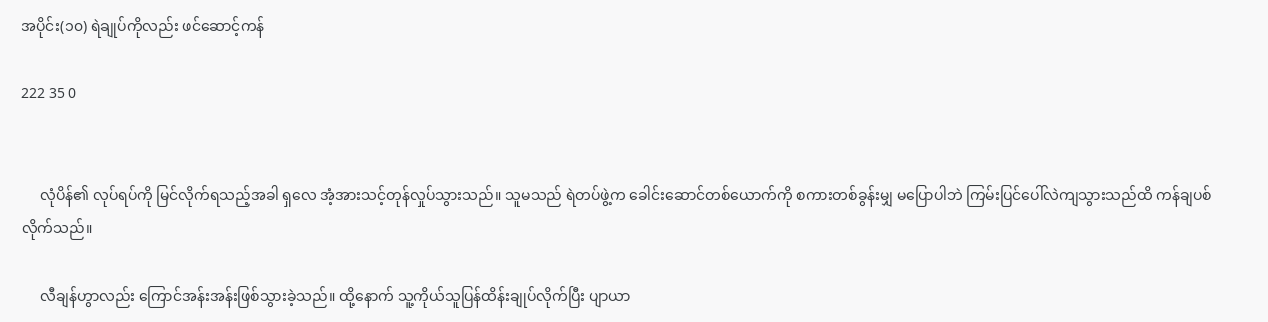အပိုင်း(၁၀) ရဲချုပ်ကိုလည်း ဖင်ဆောင့်ကန်

222 35 0


     လုံပိန်၏ လုပ်ရပ်ကို မြင်လိုက်ရသည့်အခါ ရှလေ အံ့အားသင့်တုန်လှုပ်သွားသည်။ သူမသည် ရဲတပ်ဖွဲ့က ခေါင်းဆောင်တစ်ယောက်ကို စကားတစ်ခွန်းမျှ မပြောပါဘဲ ကြမ်းပြင်ပေါ်လဲကျသွားသည်ထိ ကန်ချပစ်လိုက်သည်။

     လီချန်ဟွာလည်း ကြောင်အန်းအန်းဖြစ်သွားခဲ့သည်။ ထို့နောက် သူ့ကိုယ်သူပြန်ထိန်းချုပ်လိုက်ပြီး ပျာယာ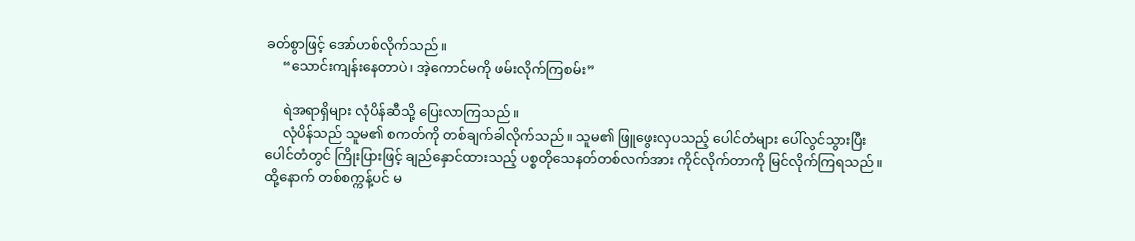ခတ်စွာဖြင့် အော်ဟစ်လိုက်သည်။
     “သောင်းကျန်းနေတာပဲ၊ အဲ့ကောင်မကို ဖမ်းလိုက်ကြစမ်း”

     ရဲအရာရှိများ လုံပိန်ဆီသို့ ပြေးလာကြသည်။
     လုံပိန်သည် သူမ၏ စကတ်ကို တစ်ချက်ခါလိုက်သည်။ သူမ၏ ဖြူဖွေးလှပသည့် ပေါင်တံများ ပေါ်လွင်သွားပြီး ပေါင်တံတွင် ကြိုးပြားဖြင့် ချည်နှောင်ထားသည့် ပစ္စတိုသေနတ်တစ်လက်အား ကိုင်လိုက်တာကို မြင်လိုက်ကြရသည်။ ထို့နောက် တစ်စက္ကန့်ပင် မ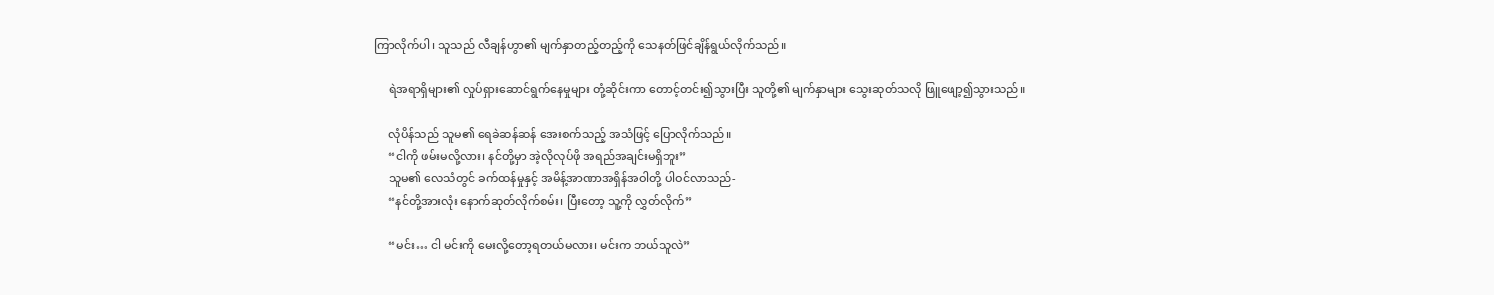ကြာလိုက်ပါ၊ သူသည် လီချန်ဟွာ၏ မျက်နှာတည့်တည့်ကို သေနတ်ဖြင်ချိန်ရွယ်လိုက်သည်။

     ရဲအရာရှိများ၏ လှုပ်ရှားဆောင်ရွက်နေမှုများ တုံ့ဆိုင်းကာ တောင့်တင်း၍သွားပြီး သူတို့၏ မျက်နှာများ သွေးဆုတ်သလို ဖြူဖျော့၍သွားသည်။

     လုံပိန်သည် သူမ၏ ရေခဲဆန်ဆန် အေးစက်သည့် အသံဖြင့် ပြောလိုက်သည်။
     “ငါကို ဖမ်းမလို့လား၊ နင်တို့မှာ အဲ့လိုလုပ်ဖို အရည်အချင်းမရှိဘူး”
     သူမ၏ လေသံတွင် ခက်ထန်မှုနှင့် အမိန့်အာဏာအရှိန်အဝါတို့ ပါဝင်လာသည်-
     “နင်တို့အားလုံး နောက်ဆုတ်လိုက်စမ်း၊ ပြီးတော့ သူ့ကို လွှတ်လိုက်”

     “မင်း… ငါ မင်းကို မေးလို့တော့ရတယ်မလား၊ မင်းက ဘယ်သူလဲ”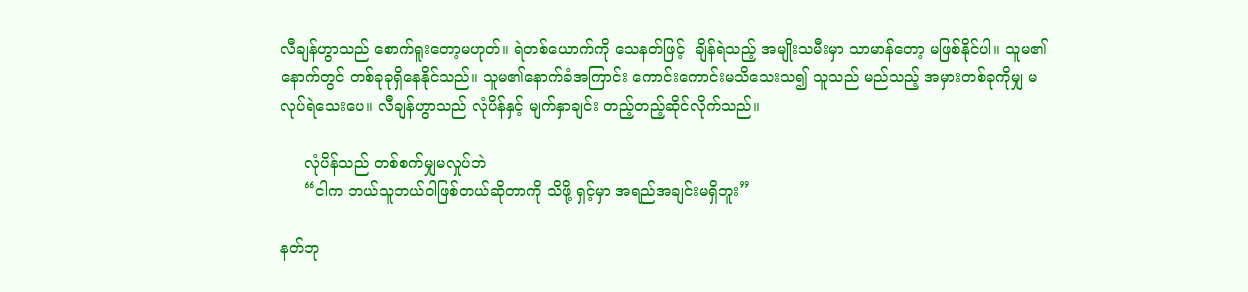လီချန်ဟွာသည် စောက်ရူးတော့မဟုတ်။ ရဲတစ်ယောက်ကို သေနတ်ဖြင့်  ချိန်ရဲသည့် အမျိုးသမီးမှာ သာမာန်တော့ မဖြစ်နိုင်ပါ။ သူမ၏နောက်တွင် တစ်ခုခုရှိနေနိုင်သည်။ သူမ၏နောက်ခံအကြာင်း ကောင်းကောင်းမသိသေးသ၍ သူသည် မည်သည့် အမှားတစ်ခုကိုမျှ မလုပ်ရဲသေးပေ။ လီချန်ဟွာသည် လုံပိန်နှင့် မျက်နှာချင်း တည့်တည့်ဆိုင်လိုက်သည်။

     လုံပိန်သည် တစ်စက်မျှမလှုပ်ဘဲ
     “ငါက ဘယ်သူဘယ်ဝါဖြစ်တယ်ဆိုတာကို သိဖို့ ရှင့်မှာ အရည်အချင်းမရှိဘူး”

နတ်ဘု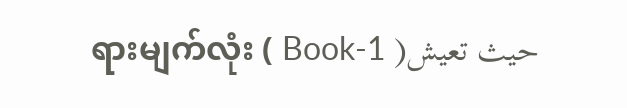ရားမျက်လုံး ( Book-1 )حيث تعيش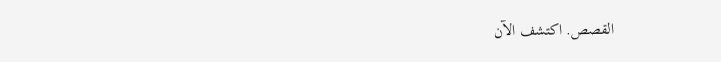القصص. اكتشف الآن